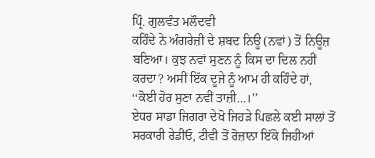ਪ੍ਰਿੰ. ਗੁਲਵੰਤ ਮਲੌਦਵੀ
ਕਹਿੰਦੇ ਨੇ ਅੰਗਰੇਜ਼ੀ ਦੇ ਸ਼ਬਦ ਨਿਊ (ਨਵਾਂ) ਤੋਂ ਨਿਊਜ਼ ਬਣਿਆ। ਕੁਝ ਨਵਾਂ ਸੁਣਨ ਨੂੰ ਕਿਸ ਦਾ ਦਿਲ ਨਹੀਂ ਕਰਦਾ? ਅਸੀਂ ਇੱਕ ਦੂਜੇ ਨੂੰ ਆਮ ਹੀ ਕਹਿੰਦੇ ਹਾਂ, ‘‘ਕੋਈ ਹੋਰ ਸੁਣਾ ਨਵੀਂ ਤਾਜ਼ੀ…।’’
ਏਧਰ ਸਾਡਾ ਜਿਗਰਾ ਦੇਖੋ ਜਿਹੜੇ ਪਿਛਲੇ ਕਈ ਸਾਲਾਂ ਤੋਂ ਸਰਕਾਰੀ ਰੇਡੀਓ, ਟੀਵੀ ਤੋਂ ਰੋਜ਼ਾਨਾ ਇੱਕੋ ਜਿਹੀਆਂ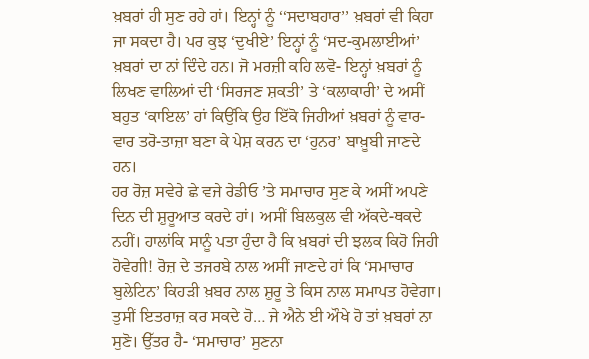ਖ਼ਬਰਾਂ ਹੀ ਸੁਣ ਰਹੇ ਹਾਂ। ਇਨ੍ਹਾਂ ਨੂੰ ‘‘ਸਦਾਬਹਾਰ’’ ਖ਼ਬਰਾਂ ਵੀ ਕਿਹਾ ਜਾ ਸਕਦਾ ਹੈ। ਪਰ ਕੁਝ ‘ਦੁਖੀਏ’ ਇਨ੍ਹਾਂ ਨੂੰ ‘ਸਦ-ਕੁਮਲਾਈਆਂ’ ਖ਼ਬਰਾਂ ਦਾ ਨਾਂ ਦਿੰਦੇ ਹਨ। ਜੋ ਮਰਜ਼ੀ ਕਹਿ ਲਵੋ- ਇਨ੍ਹਾਂ ਖ਼ਬਰਾਂ ਨੂੰ ਲਿਖਣ ਵਾਲਿਆਂ ਦੀ ‘ਸਿਰਜਣ ਸ਼ਕਤੀ’ ਤੇ ‘ਕਲਾਕਾਰੀ’ ਦੇ ਅਸੀਂ ਬਹੁਤ ‘ਕਾਇਲ’ ਹਾਂ ਕਿਉਂਕਿ ਉਹ ਇੱਕੋ ਜਿਹੀਆਂ ਖ਼ਬਰਾਂ ਨੂੰ ਵਾਰ-ਵਾਰ ਤਰੋ-ਤਾਜ਼ਾ ਬਣਾ ਕੇ ਪੇਸ਼ ਕਰਨ ਦਾ ‘ਹੁਨਰ’ ਬਾਖ਼ੂਬੀ ਜਾਣਦੇ ਹਨ।
ਹਰ ਰੋਜ਼ ਸਵੇਰੇ ਛੇ ਵਜੇ ਰੇਡੀਓ ’ਤੇ ਸਮਾਚਾਰ ਸੁਣ ਕੇ ਅਸੀਂ ਅਪਣੇ ਦਿਨ ਦੀ ਸ਼ੁਰੂਆਤ ਕਰਦੇ ਹਾਂ। ਅਸੀਂ ਬਿਲਕੁਲ ਵੀ ਅੱਕਦੇ-ਥਕਦੇ ਨਹੀਂ। ਹਾਲਾਂਕਿ ਸਾਨੂੰ ਪਤਾ ਹੁੰਦਾ ਹੈ ਕਿ ਖ਼ਬਰਾਂ ਦੀ ਝਲਕ ਕਿਹੋ ਜਿਹੀ ਹੋਵੇਗੀ! ਰੋਜ਼ ਦੇ ਤਜਰਬੇ ਨਾਲ ਅਸੀਂ ਜਾਣਦੇ ਹਾਂ ਕਿ ‘ਸਮਾਚਾਰ ਬੁਲੇਟਿਨ’ ਕਿਹੜੀ ਖ਼ਬਰ ਨਾਲ ਸ਼ੁਰੂ ਤੇ ਕਿਸ ਨਾਲ ਸਮਾਪਤ ਹੋਵੇਗਾ।
ਤੁਸੀਂ ਇਤਰਾਜ਼ ਕਰ ਸਕਦੇ ਹੋ… ਜੇ ਐਨੇ ਈ ਔਖੇ ਹੋ ਤਾਂ ਖ਼ਬਰਾਂ ਨਾ ਸੁਣੋ। ਉੱਤਰ ਹੈ- ‘ਸਮਾਚਾਰ’ ਸੁਣਨਾ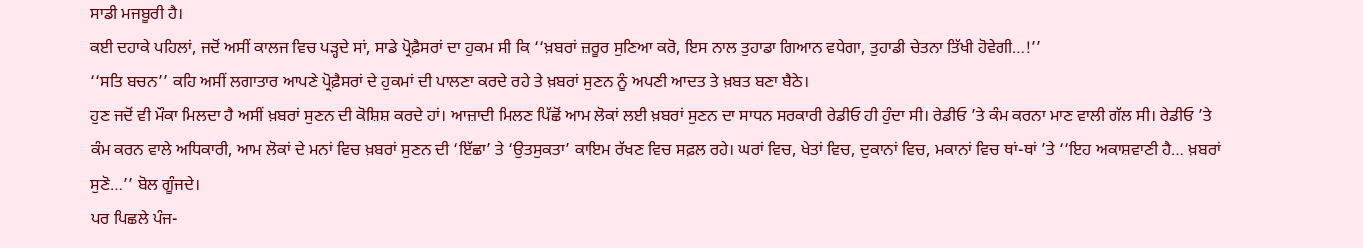ਸਾਡੀ ਮਜਬੂਰੀ ਹੈ।
ਕਈ ਦਹਾਕੇ ਪਹਿਲਾਂ, ਜਦੋਂ ਅਸੀਂ ਕਾਲਜ ਵਿਚ ਪੜ੍ਹਦੇ ਸਾਂ, ਸਾਡੇ ਪ੍ਰੋਫ਼ੈਸਰਾਂ ਦਾ ਹੁਕਮ ਸੀ ਕਿ ‘‘ਖ਼ਬਰਾਂ ਜ਼ਰੂਰ ਸੁਣਿਆ ਕਰੋ, ਇਸ ਨਾਲ ਤੁਹਾਡਾ ਗਿਆਨ ਵਧੇਗਾ, ਤੁਹਾਡੀ ਚੇਤਨਾ ਤਿੱਖੀ ਹੋਵੇਗੀ…!’’
‘‘ਸਤਿ ਬਚਨ’’ ਕਹਿ ਅਸੀਂ ਲਗਾਤਾਰ ਆਪਣੇ ਪ੍ਰੋਫ਼ੈਸਰਾਂ ਦੇ ਹੁਕਮਾਂ ਦੀ ਪਾਲਣਾ ਕਰਦੇ ਰਹੇ ਤੇ ਖ਼ਬਰਾਂ ਸੁਣਨ ਨੂੰ ਅਪਣੀ ਆਦਤ ਤੇ ਖ਼ਬਤ ਬਣਾ ਬੈਠੇ।
ਹੁਣ ਜਦੋਂ ਵੀ ਮੌਕਾ ਮਿਲਦਾ ਹੈ ਅਸੀਂ ਖ਼ਬਰਾਂ ਸੁਣਨ ਦੀ ਕੋਸ਼ਿਸ਼ ਕਰਦੇ ਹਾਂ। ਆਜ਼ਾਦੀ ਮਿਲਣ ਪਿੱਛੋਂ ਆਮ ਲੋਕਾਂ ਲਈ ਖ਼ਬਰਾਂ ਸੁਣਨ ਦਾ ਸਾਧਨ ਸਰਕਾਰੀ ਰੇਡੀਓ ਹੀ ਹੁੰਦਾ ਸੀ। ਰੇਡੀਓ ’ਤੇ ਕੰਮ ਕਰਨਾ ਮਾਣ ਵਾਲੀ ਗੱਲ ਸੀ। ਰੇਡੀਓ ’ਤੇ ਕੰਮ ਕਰਨ ਵਾਲੇ ਅਧਿਕਾਰੀ, ਆਮ ਲੋਕਾਂ ਦੇ ਮਨਾਂ ਵਿਚ ਖ਼ਬਰਾਂ ਸੁਣਨ ਦੀ ‘ਇੱਛਾ’ ਤੇ ‘ਉਤਸੁਕਤਾ’ ਕਾਇਮ ਰੱਖਣ ਵਿਚ ਸਫ਼ਲ ਰਹੇ। ਘਰਾਂ ਵਿਚ, ਖੇਤਾਂ ਵਿਚ, ਦੁਕਾਨਾਂ ਵਿਚ, ਮਕਾਨਾਂ ਵਿਚ ਥਾਂ-ਥਾਂ ’ਤੇ ‘‘ਇਹ ਅਕਾਸ਼ਵਾਣੀ ਹੈ… ਖ਼ਬਰਾਂ ਸੁਣੋ…’’ ਬੋਲ ਗੂੰਜਦੇ।
ਪਰ ਪਿਛਲੇ ਪੰਜ-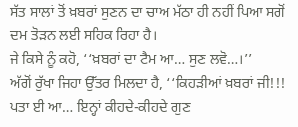ਸੱਤ ਸਾਲਾਂ ਤੋਂ ਖ਼ਬਰਾਂ ਸੁਣਨ ਦਾ ਚਾਅ ਮੱਠਾ ਹੀ ਨਹੀਂ ਪਿਆ ਸਗੋਂ ਦਮ ਤੋੜਨ ਲਈ ਸਹਿਕ ਰਿਹਾ ਹੈ।
ਜੇ ਕਿਸੇ ਨੂੰ ਕਹੋ, ‘‘ਖ਼ਬਰਾਂ ਦਾ ਟੈਮ ਆ… ਸੁਣ ਲਵੋ…।’’
ਅੱਗੋਂ ਰੁੱਖਾ ਜਿਹਾ ਉੱਤਰ ਮਿਲਦਾ ਹੈ, ‘‘ਕਿਹੜੀਆਂ ਖ਼ਬਰਾਂ ਜੀ!!! ਪਤਾ ਈ ਆ… ਇਨ੍ਹਾਂ ਕੀਹਦੇ-ਕੀਹਦੇ ਗੁਣ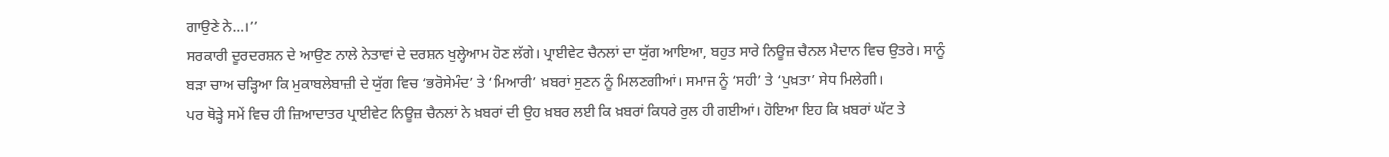ਗਾਉਣੇ ਨੇ…।’’
ਸਰਕਾਰੀ ਦੂਰਦਰਸ਼ਨ ਦੇ ਆਉਣ ਨਾਲੇ ਨੇਤਾਵਾਂ ਦੇ ਦਰਸ਼ਨ ਖੁਲ੍ਹੇਆਮ ਹੋਣ ਲੱਗੇ। ਪ੍ਰਾਈਵੇਟ ਚੈਨਲਾਂ ਦਾ ਯੁੱਗ ਆਇਆ, ਬਹੁਤ ਸਾਰੇ ਨਿਊਜ਼ ਚੈਨਲ ਮੈਦਾਨ ਵਿਚ ਉਤਰੇ। ਸਾਨੂੰ ਬੜਾ ਚਾਅ ਚੜ੍ਹਿਆ ਕਿ ਮੁਕਾਬਲੇਬਾਜ਼ੀ ਦੇ ਯੁੱਗ ਵਿਚ ‘ਭਰੋਸੇਮੰਦ’ ਤੇ ‘ਮਿਆਰੀ’ ਖ਼ਬਰਾਂ ਸੁਣਨ ਨੂੰ ਮਿਲਣਗੀਆਂ। ਸਮਾਜ ਨੂੰ ‘ਸਹੀ’ ਤੇ ‘ਪੁਖ਼ਤਾ’ ਸੇਧ ਮਿਲੇਗੀ।
ਪਰ ਥੋੜ੍ਹੇ ਸਮੇਂ ਵਿਚ ਹੀ ਜ਼ਿਆਦਾਤਰ ਪ੍ਰਾਈਵੇਟ ਨਿਊਜ਼ ਚੈਨਲਾਂ ਨੇ ਖ਼ਬਰਾਂ ਦੀ ਉਹ ਖ਼ਬਰ ਲਈ ਕਿ ਖ਼ਬਰਾਂ ਕਿਧਰੇ ਰੁਲ ਹੀ ਗਈਆਂ। ਹੋਇਆ ਇਹ ਕਿ ਖ਼ਬਰਾਂ ਘੱਟ ਤੇ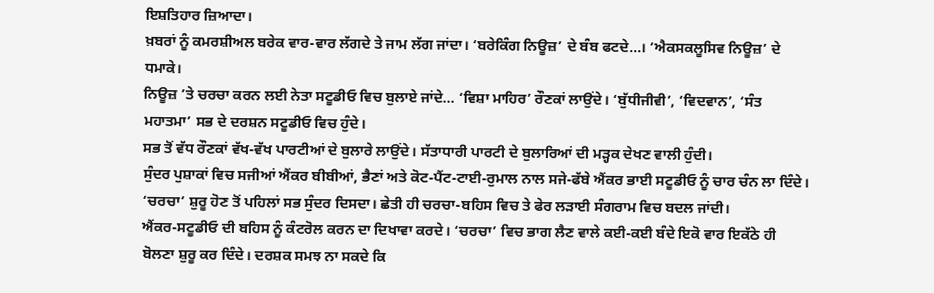ਇਸ਼ਤਿਹਾਰ ਜ਼ਿਆਦਾ।
ਖ਼ਬਰਾਂ ਨੂੰ ਕਮਰਸ਼ੀਅਲ ਬਰੇਕ ਵਾਰ-ਵਾਰ ਲੱਗਦੇ ਤੇ ਜਾਮ ਲੱਗ ਜਾਂਦਾ। ‘ਬਰੇਕਿੰਗ ਨਿਊਜ਼’ ਦੇ ਬੰਬ ਫਟਦੇ…। ‘ਐਕਸਕਲੂਸਿਵ ਨਿਊਜ਼’ ਦੇ ਧਮਾਕੇ।
ਨਿਊਜ਼ ’ਤੇ ਚਰਚਾ ਕਰਨ ਲਈ ਨੇਤਾ ਸਟੂਡੀਓ ਵਿਚ ਬੁਲਾਏ ਜਾਂਦੇ… ‘ਵਿਸ਼ਾ ਮਾਹਿਰ’ ਰੌਣਕਾਂ ਲਾਉਂਦੇ। ‘ਬੁੱਧੀਜੀਵੀ’, ‘ਵਿਦਵਾਨ’, ‘ਸੰਤ ਮਹਾਤਮਾ’ ਸਭ ਦੇ ਦਰਸ਼ਨ ਸਟੂਡੀਓ ਵਿਚ ਹੁੰਦੇ।
ਸਭ ਤੋਂ ਵੱਧ ਰੌਣਕਾਂ ਵੱਖ-ਵੱਖ ਪਾਰਟੀਆਂ ਦੇ ਬੁਲਾਰੇ ਲਾਉਂਦੇ। ਸੱਤਾਧਾਰੀ ਪਾਰਟੀ ਦੇ ਬੁਲਾਰਿਆਂ ਦੀ ਮੜ੍ਹਕ ਦੇਖਣ ਵਾਲੀ ਹੁੰਦੀ।
ਸੁੰਦਰ ਪੁਸ਼ਾਕਾਂ ਵਿਚ ਸਜੀਆਂ ਐਂਕਰ ਬੀਬੀਆਂ, ਭੈਣਾਂ ਅਤੇ ਕੋਟ-ਪੈਂਟ-ਟਾਈ-ਰੁਮਾਲ ਨਾਲ ਸਜੇ-ਫੱਬੇ ਐਂਕਰ ਭਾਈ ਸਟੂਡੀਓ ਨੂੰ ਚਾਰ ਚੰਨ ਲਾ ਦਿੰਦੇ। ‘ਚਰਚਾ’ ਸ਼ੁਰੂ ਹੋਣ ਤੋਂ ਪਹਿਲਾਂ ਸਭ ਸੁੰਦਰ ਦਿਸਦਾ। ਛੇਤੀ ਹੀ ਚਰਚਾ-ਬਹਿਸ ਵਿਚ ਤੇ ਫੇਰ ਲੜਾਈ ਸੰਗਰਾਮ ਵਿਚ ਬਦਲ ਜਾਂਦੀ।
ਐਂਕਰ-ਸਟੂਡੀਓ ਦੀ ਬਹਿਸ ਨੂੰ ਕੰਟਰੋਲ ਕਰਨ ਦਾ ਦਿਖਾਵਾ ਕਰਦੇ। ‘ਚਰਚਾ’ ਵਿਚ ਭਾਗ ਲੈਣ ਵਾਲੇ ਕਈ-ਕਈ ਬੰਦੇ ਇਕੋ ਵਾਰ ਇਕੱਠੇ ਹੀ ਬੋਲਣਾ ਸ਼ੁਰੂ ਕਰ ਦਿੰਦੇ। ਦਰਸ਼ਕ ਸਮਝ ਨਾ ਸਕਦੇ ਕਿ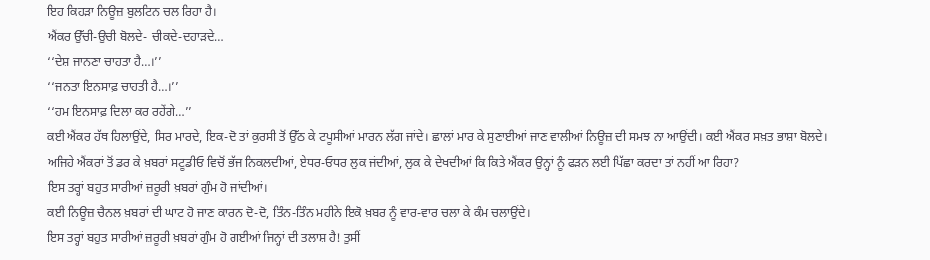ਇਹ ਕਿਹੜਾ ਨਿਊਜ਼ ਬੁਲਟਿਨ ਚਲ ਰਿਹਾ ਹੈ।
ਐਂਕਰ ਉੱਚੀ-ਉਚੀ ਬੋਲਦੇ- ਚੀਕਦੇ-ਦਹਾੜਦੇ…
‘‘ਦੇਸ਼ ਜਾਨਣਾ ਚਾਹਤਾ ਹੈ…।’’
‘‘ਜਨਤਾ ਇਨਸਾਫ਼ ਚਾਹਤੀ ਹੈ…।’’
‘‘ਹਮ ਇਨਸਾਫ਼ ਦਿਲਾ ਕਰ ਰਹੇਂਗੇ…’’
ਕਈ ਐਂਕਰ ਹੱਥ ਹਿਲਾਉਂਦੇ, ਸਿਰ ਮਾਰਦੇ, ਇਕ-ਦੋ ਤਾਂ ਕੁਰਸੀ ਤੋਂ ਉੱਠ ਕੇ ਟਪੂਸੀਆਂ ਮਾਰਨ ਲੱਗ ਜਾਂਦੇ। ਛਾਲਾਂ ਮਾਰ ਕੇ ਸੁਣਾਈਆਂ ਜਾਣ ਵਾਲੀਆਂ ਨਿਊਜ਼ ਦੀ ਸਮਝ ਨਾ ਆਉਂਦੀ। ਕਈ ਐਂਕਰ ਸਖ਼ਤ ਭਾਸ਼ਾ ਬੋਲਦੇ।
ਅਜਿਹੇ ਐਂਕਰਾਂ ਤੋਂ ਡਰ ਕੇ ਖ਼ਬਰਾਂ ਸਟੂਡੀਓ ਵਿਚੋਂ ਭੱਜ ਨਿਕਲਦੀਆਂ, ਏਧਰ-ਓਧਰ ਲੁਕ ਜਂਦੀਆਂ, ਲੁਕ ਕੇ ਦੇਖਦੀਆਂ ਕਿ ਕਿਤੇ ਐਂਕਰ ਉਨ੍ਹਾਂ ਨੂੰ ਫੜਨ ਲਈ ਪਿੱਛਾ ਕਰਦਾ ਤਾਂ ਨਹੀਂ ਆ ਰਿਹਾ?
ਇਸ ਤਰ੍ਹਾਂ ਬਹੁਤ ਸਾਰੀਆਂ ਜ਼ਰੂਰੀ ਖ਼ਬਰਾਂ ਗੁੰਮ ਹੋ ਜਾਂਦੀਆਂ।
ਕਈ ਨਿਊਜ਼ ਚੈਨਲ ਖ਼ਬਰਾਂ ਦੀ ਘਾਟ ਹੋ ਜਾਣ ਕਾਰਨ ਦੋ-ਦੋ, ਤਿੰਨ-ਤਿੰਨ ਮਹੀਨੇ ਇਕੋ ਖ਼ਬਰ ਨੂੰ ਵਾਰ-ਵਾਰ ਚਲਾ ਕੇ ਕੰਮ ਚਲਾਉਂਦੇ।
ਇਸ ਤਰ੍ਹਾਂ ਬਹੁਤ ਸਾਰੀਆਂ ਜ਼ਰੂਰੀ ਖ਼ਬਰਾਂ ਗੁੰਮ ਹੋ ਗਈਆਂ ਜਿਨ੍ਹਾਂ ਦੀ ਤਲਾਸ਼ ਹੈ! ਤੁਸੀਂ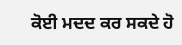ਕੋਈ ਮਦਦ ਕਰ ਸਕਦੇ ਹੋ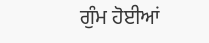ਗੁੰਮ ਹੋਈਆਂ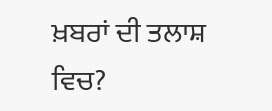ਖ਼ਬਰਾਂ ਦੀ ਤਲਾਸ਼ ਵਿਚ?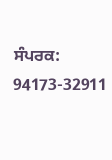ਸੰਪਰਕ: 94173-32911